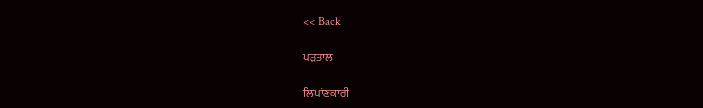<< Back

ਪੜਤਾਲ

ਲਿਪਾਂਣਕਾਰੀ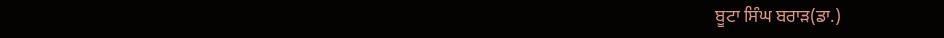ਬੂਟਾ ਸਿੰਘ ਬਰਾੜ(ਡਾ.)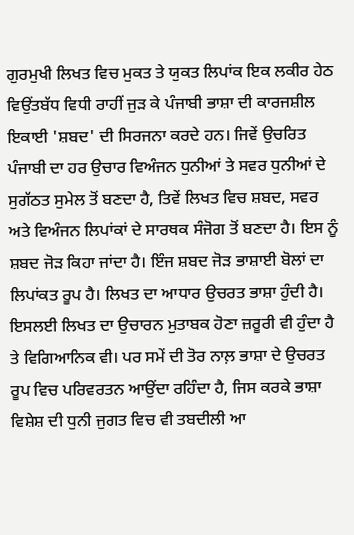ਗੁਰਮੁਖੀ ਲਿਖਤ ਵਿਚ ਮੁਕਤ ਤੇ ਯੁਕਤ ਲਿਪਾਂਕ ਇਕ ਲਕੀਰ ਹੇਠ ਵਿਉਂਤਬੱਧ ਵਿਧੀ ਰਾਹੀਂ ਜੁੜ ਕੇ ਪੰਜਾਬੀ ਭਾਸ਼ਾ ਦੀ ਕਾਰਜਸ਼ੀਲ ਇਕਾਈ 'ਸ਼ਬਦ' ਦੀ ਸਿਰਜਨਾ ਕਰਦੇ ਹਨ। ਜਿਵੇਂ ਉਚਰਿਤ ਪੰਜਾਬੀ ਦਾ ਹਰ ਉਚਾਰ ਵਿਅੰਜਨ ਧੁਨੀਆਂ ਤੇ ਸਵਰ ਧੁਨੀਆਂ ਦੇ ਸੁਗੱਠਤ ਸੁਮੇਲ ਤੋਂ ਬਣਦਾ ਹੈ, ਤਿਵੇਂ ਲਿਖਤ ਵਿਚ ਸ਼ਬਦ, ਸਵਰ ਅਤੇ ਵਿਅੰਜਨ ਲਿਪਾਂਕਾਂ ਦੇ ਸਾਰਥਕ ਸੰਜੋਗ ਤੋਂ ਬਣਦਾ ਹੈ। ਇਸ ਨੂੰ ਸ਼ਬਦ ਜੋੜ ਕਿਹਾ ਜਾਂਦਾ ਹੈ। ਇੰਜ ਸ਼ਬਦ ਜੋੜ ਭਾਸ਼ਾਈ ਬੋਲਾਂ ਦਾ ਲਿਪਾਂਕਤ ਰੂਪ ਹੈ। ਲਿਖਤ ਦਾ ਆਧਾਰ ਉਚਰਤ ਭਾਸ਼ਾ ਹੁੰਦੀ ਹੈ। ਇਸਲਈ ਲਿਖਤ ਦਾ ਉਚਾਰਨ ਮੁਤਾਬਕ ਹੋਣਾ ਜ਼ਰੂਰੀ ਵੀ ਹੁੰਦਾ ਹੈ ਤੇ ਵਿਗਿਆਨਿਕ ਵੀ। ਪਰ ਸਮੇਂ ਦੀ ਤੋਰ ਨਾਲ਼ ਭਾਸ਼ਾ ਦੇ ਉਚਰਤ ਰੂਪ ਵਿਚ ਪਰਿਵਰਤਨ ਆਉਂਦਾ ਰਹਿੰਦਾ ਹੈ, ਜਿਸ ਕਰਕੇ ਭਾਸ਼ਾ ਵਿਸ਼ੇਸ਼ ਦੀ ਧੁਨੀ ਜੁਗਤ ਵਿਚ ਵੀ ਤਬਦੀਲੀ ਆ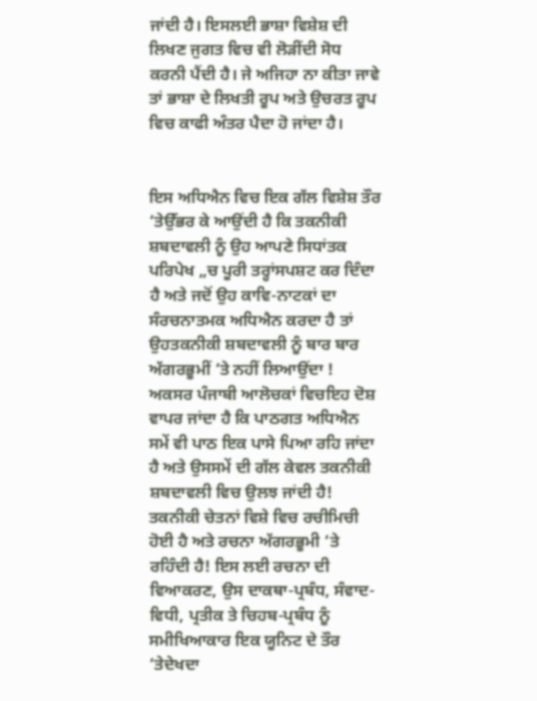ਜਾਂਦੀ ਹੈ। ਇਸਲਈ ਭਾਸ਼ਾ ਵਿਸ਼ੇਸ਼ ਦੀ ਲਿਖਣ ਜੁਗਤ ਵਿਚ ਵੀ ਲੋੜੀਂਦੀ ਸੋਧ ਕਰਨੀ ਪੈਂਦੀ ਹੈ। ਜੇ ਅਜਿਹਾ ਨਾ ਕੀਤਾ ਜਾਵੇ ਤਾਂ ਭਾਸ਼ਾ ਦੇ ਲਿਖਤੀ ਰੂਪ ਅਤੇ ਉਚਰਤ ਰੂਪ ਵਿਚ ਕਾਫੀ ਅੰਤਰ ਪੈਦਾ ਹੋ ਜਾਂਦਾ ਹੈ।


ਇਸ ਅਧਿਐਨ ਵਿਚ ਇਕ ਗੱਲ ਵਿਸ਼ੇਸ਼ ਤੌਰ ‘ਤੇਉੱਭਰ ਕੇ ਆਉਂਦੀ ਹੈ ਕਿ ਤਕਨੀਕੀ ਸ਼ਬਦਾਵਲੀ ਨੂੰ ਉਹ ਆਪਣੇ ਸਿਧਾਂਤਕ ਪਰਿਪੇਖ „ਚ ਪੂਰੀ ਤਰ੍ਹਾਂਸਪਸ਼ਟ ਕਰ ਦਿੰਦਾ ਹੈ ਅਤੇ ਜਦੋਂ ਉਹ ਕਾਵਿ-ਨਾਟਕਾਂ ਦਾ ਸੰਰਚਨਾਤਮਕ ਅਧਿਐਨ ਕਰਦਾ ਹੈ ਤਾਂ ਉਹਤਕਨੀਕੀ ਸ਼ਬਦਾਵਲੀ ਨੂੰ ਬਾਰ ਬਾਰ ਅੱਗਰਭੂਮੀਂ ‘ਤੇ ਨਹੀਂ ਲਿਆਉਂਦਾ ! ਅਕਸਰ ਪੰਜਾਬੀ ਆਲੋਚਕਾਂ ਵਿਚਇਹ ਦੋਸ਼ ਵਾਪਰ ਜਾਂਦਾ ਹੈ ਕਿ ਪਾਠਗਤ ਅਧਿਐਨ ਸਮੇਂ ਵੀ ਪਾਠ ਇਕ ਪਾਸੇ ਪਿਆ ਰਹਿ ਜਾਂਦਾ ਹੈ ਅਤੇ ਉਸਸਮੇਂ ਦੀ ਗੱਲ ਕੇਵਲ ਤਕਨੀਕੀ ਸ਼ਬਦਾਵਲੀ ਵਿਚ ਉਲਝ ਜਾਂਦੀ ਹੈ! ਤਕਨੀਕੀ ਚੇਤਨਾਂ ਵਿਸ਼ੇ ਵਿਚ ਰਚੀਮਿਚੀ ਹੋਈ ਹੈ ਅਤੇ ਰਚਨਾ ਅੱਗਰਭੂਮੀ ‘ਤੇ ਰਹਿੰਦੀ ਹੈ! ਇਸ ਲਈ ਰਚਨਾ ਦੀ ਵਿਆਕਰਣ, ਉਸ ਦਾਕਥਾ-ਪ੍ਰਬੰਧ, ਸੰਵਾਦ-ਵਿਧੀ, ਪ੍ਰਤੀਕ ਤੇ ਚਿਹਬ-ਪ੍ਰਬੰਧ ਨੂੰ ਸਮੀਖਿਆਕਾਰ ਇਕ ਯੂਨਿਟ ਦੇ ਤੌਰ ‘ਤੇਦੇਖਦਾ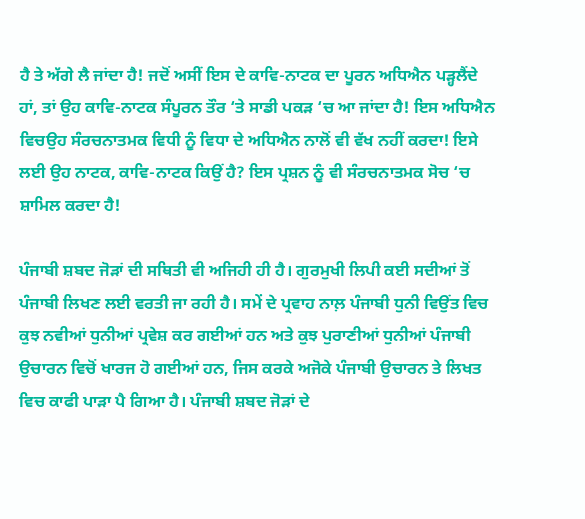ਹੈ ਤੇ ਅੱਗੇ ਲੈ ਜਾਂਦਾ ਹੈ! ਜਦੋਂ ਅਸੀਂ ਇਸ ਦੇ ਕਾਵਿ-ਨਾਟਕ ਦਾ ਪੂਰਨ ਅਧਿਐਨ ਪਡ਼੍ਹਲੈਂਦੇ ਹਾਂ, ਤਾਂ ਉਹ ਕਾਵਿ-ਨਾਟਕ ਸੰਪੂਰਨ ਤੌਰ ‘ਤੇ ਸਾਡੀ ਪਕਡ਼ ‘ਚ ਆ ਜਾਂਦਾ ਹੈ! ਇਸ ਅਧਿਐਨ ਵਿਚਉਹ ਸੰਰਚਨਾਤਮਕ ਵਿਧੀ ਨੂੰ ਵਿਧਾ ਦੇ ਅਧਿਐਨ ਨਾਲੋਂ ਵੀ ਵੱਖ ਨਹੀਂ ਕਰਦਾ! ਇਸੇ ਲਈ ਉਹ ਨਾਟਕ, ਕਾਵਿ-ਨਾਟਕ ਕਿਉਂ ਹੈ? ਇਸ ਪ੍ਰਸ਼ਨ ਨੂੰ ਵੀ ਸੰਰਚਨਾਤਮਕ ਸੋਚ ‘ਚ ਸ਼ਾਮਿਲ ਕਰਦਾ ਹੈ!

ਪੰਜਾਬੀ ਸ਼ਬਦ ਜੋੜਾਂ ਦੀ ਸਥਿਤੀ ਵੀ ਅਜਿਹੀ ਹੀ ਹੈ। ਗੁਰਮੁਖੀ ਲਿਪੀ ਕਈ ਸਦੀਆਂ ਤੋਂ ਪੰਜਾਬੀ ਲਿਖਣ ਲਈ ਵਰਤੀ ਜਾ ਰਹੀ ਹੈ। ਸਮੇਂ ਦੇ ਪ੍ਰਵਾਹ ਨਾਲ਼ ਪੰਜਾਬੀ ਧੁਨੀ ਵਿਉਂਤ ਵਿਚ ਕੁਝ ਨਵੀਆਂ ਧੁਨੀਆਂ ਪ੍ਰਵੇਸ਼ ਕਰ ਗਈਆਂ ਹਨ ਅਤੇ ਕੁਝ ਪੁਰਾਣੀਆਂ ਧੁਨੀਆਂ ਪੰਜਾਬੀ ਉਚਾਰਨ ਵਿਚੋਂ ਖਾਰਜ ਹੋ ਗਈਆਂ ਹਨ, ਜਿਸ ਕਰਕੇ ਅਜੋਕੇ ਪੰਜਾਬੀ ਉਚਾਰਨ ਤੇ ਲਿਖਤ ਵਿਚ ਕਾਫੀ ਪਾੜਾ ਪੈ ਗਿਆ ਹੈ। ਪੰਜਾਬੀ ਸ਼ਬਦ ਜੋੜਾਂ ਦੇ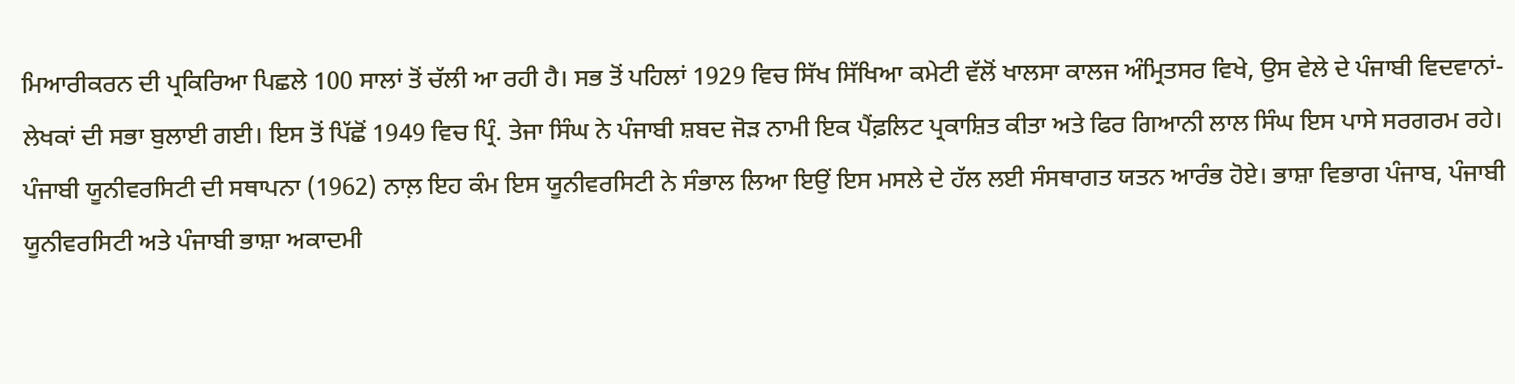ਮਿਆਰੀਕਰਨ ਦੀ ਪ੍ਰਕਿਰਿਆ ਪਿਛਲੇ 100 ਸਾਲਾਂ ਤੋਂ ਚੱਲੀ ਆ ਰਹੀ ਹੈ। ਸਭ ਤੋਂ ਪਹਿਲਾਂ 1929 ਵਿਚ ਸਿੱਖ ਸਿੱਖਿਆ ਕਮੇਟੀ ਵੱਲੋਂ ਖਾਲਸਾ ਕਾਲਜ ਅੰਮ੍ਰਿਤਸਰ ਵਿਖੇ, ਉਸ ਵੇਲੇ ਦੇ ਪੰਜਾਬੀ ਵਿਦਵਾਨਾਂ-ਲੇਖਕਾਂ ਦੀ ਸਭਾ ਬੁਲਾਈ ਗਈ। ਇਸ ਤੋਂ ਪਿੱਛੋਂ 1949 ਵਿਚ ਪ੍ਰਿੰ. ਤੇਜਾ ਸਿੰਘ ਨੇ ਪੰਜਾਬੀ ਸ਼ਬਦ ਜੋੜ ਨਾਮੀ ਇਕ ਪੈਂਫ਼ਲਿਟ ਪ੍ਰਕਾਸ਼ਿਤ ਕੀਤਾ ਅਤੇ ਫਿਰ ਗਿਆਨੀ ਲਾਲ ਸਿੰਘ ਇਸ ਪਾਸੇ ਸਰਗਰਮ ਰਹੇ। ਪੰਜਾਬੀ ਯੂਨੀਵਰਸਿਟੀ ਦੀ ਸਥਾਪਨਾ (1962) ਨਾਲ਼ ਇਹ ਕੰਮ ਇਸ ਯੂਨੀਵਰਸਿਟੀ ਨੇ ਸੰਭਾਲ ਲਿਆ ਇਉਂ ਇਸ ਮਸਲੇ ਦੇ ਹੱਲ ਲਈ ਸੰਸਥਾਗਤ ਯਤਨ ਆਰੰਭ ਹੋਏ। ਭਾਸ਼ਾ ਵਿਭਾਗ ਪੰਜਾਬ, ਪੰਜਾਬੀ ਯੂਨੀਵਰਸਿਟੀ ਅਤੇ ਪੰਜਾਬੀ ਭਾਸ਼ਾ ਅਕਾਦਮੀ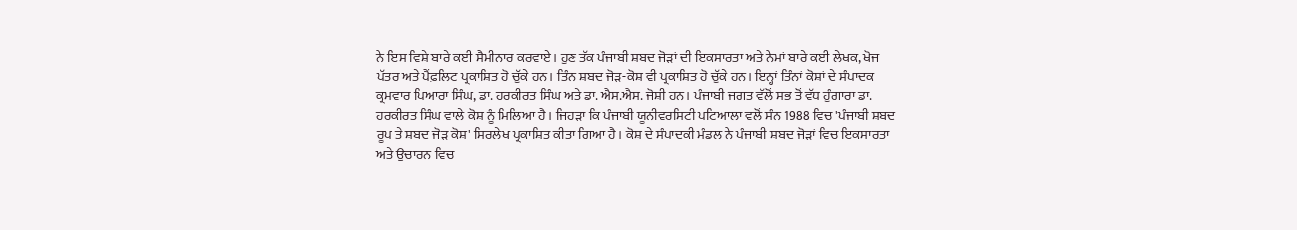ਨੇ ਇਸ ਵਿਸ਼ੇ ਬਾਰੇ ਕਈ ਸੈਮੀਨਾਰ ਕਰਵਾਏ। ਹੁਣ ਤੱਕ ਪੰਜਾਬੀ ਸ਼ਬਦ ਜੋੜਾਂ ਦੀ ਇਕਸਾਰਤਾ ਅਤੇ ਨੇਮਾਂ ਬਾਰੇ ਕਈ ਲੇਖਕ, ਖੋਜ ਪੱਤਰ ਅਤੇ ਪੈਂਫ਼ਲਿਟ ਪ੍ਰਕਾਸ਼ਿਤ ਹੋ ਚੁੱਕੇ ਹਨ। ਤਿੰਨ ਸ਼ਬਦ ਜੋੜ-ਕੋਸ਼ ਵੀ ਪ੍ਰਕਾਸ਼ਿਤ ਹੋ ਚੁੱਕੇ ਹਨ। ਇਨ੍ਹਾਂ ਤਿੰਨਾਂ ਕੋਸ਼ਾਂ ਦੇ ਸੰਪਾਦਕ ਕ੍ਰਮਵਾਰ ਪਿਆਰਾ ਸਿੰਘ, ਡਾ. ਹਰਕੀਰਤ ਸਿੰਘ ਅਤੇ ਡਾ. ਐਸ.ਐਸ. ਜੋਸ਼ੀ ਹਨ। ਪੰਜਾਬੀ ਜਗਤ ਵੱਲੋਂ ਸਭ ਤੋਂ ਵੱਧ ਹੁੰਗਾਰਾ ਡਾ. ਹਰਕੀਰਤ ਸਿੰਘ ਵਾਲੇ ਕੋਸ਼ ਨੂੰ ਮਿਲਿਆ ਹੈ। ਜਿਹੜਾ ਕਿ ਪੰਜਾਬੀ ਯੂਨੀਵਰਸਿਟੀ ਪਟਿਆਲਾ ਵਲੋਂ ਸੰਨ 1988 ਵਿਚ 'ਪੰਜਾਬੀ ਸ਼ਬਦ ਰੂਪ ਤੇ ਸ਼ਬਦ ਜੋੜ ਕੋਸ਼' ਸਿਰਲੇਖ ਪ੍ਰਕਾਸ਼ਿਤ ਕੀਤਾ ਗਿਆ ਹੈ। ਕੋਸ਼ ਦੇ ਸੰਪਾਦਕੀ ਮੰਡਲ ਨੇ ਪੰਜਾਬੀ ਸ਼ਬਦ ਜੋੜਾਂ ਵਿਚ ਇਕਸਾਰਤਾ ਅਤੇ ਉਚਾਰਨ ਵਿਚ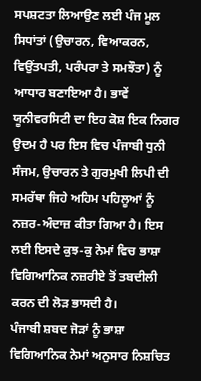ਸਪਸ਼ਟਤਾ ਲਿਆਉਣ ਲਈ ਪੰਜ ਮੂਲ ਸਿਧਾਂਤਾਂ (ਉਚਾਰਨ, ਵਿਆਕਰਨ, ਵਿਉਂਤਪਤੀ, ਪਰੰਪਰਾ ਤੇ ਸਮਝੌਤਾ) ਨੂੰ ਆਧਾਰ ਬਣਾਇਆ ਹੈ। ਭਾਵੇਂ ਯੂਨੀਵਰਸਿਟੀ ਦਾ ਇਹ ਕੋਸ਼ ਇਕ ਨਿਗਰ ਉਦਮ ਹੈ ਪਰ ਇਸ ਵਿਚ ਪੰਜਾਬੀ ਧੁਨੀ ਸੰਜਮ, ਉਚਾਰਨ ਤੇ ਗੁਰਮੁਖੀ ਲਿਪੀ ਦੀ ਸਮਰੱਥਾ ਜਿਹੇ ਅਹਿਮ ਪਹਿਲੂਆਂ ਨੂੰ ਨਜ਼ਰ-ਅੰਦਾਜ਼ ਕੀਤਾ ਗਿਆ ਹੈ। ਇਸ ਲਈ ਇਸਦੇ ਕੁਝ-ਕੁ ਨੇਮਾਂ ਵਿਚ ਭਾਸ਼ਾ ਵਿਗਿਆਨਿਕ ਨਜ਼ਰੀਏ ਤੋਂ ਤਬਦੀਲੀ ਕਰਨ ਦੀ ਲੋੜ ਭਾਸਦੀ ਹੈ।
ਪੰਜਾਬੀ ਸ਼ਬਦ ਜੋੜਾਂ ਨੂੰ ਭਾਸ਼ਾ ਵਿਗਿਆਨਿਕ ਨੇਮਾਂ ਅਨੁਸਾਰ ਨਿਸ਼ਚਿਤ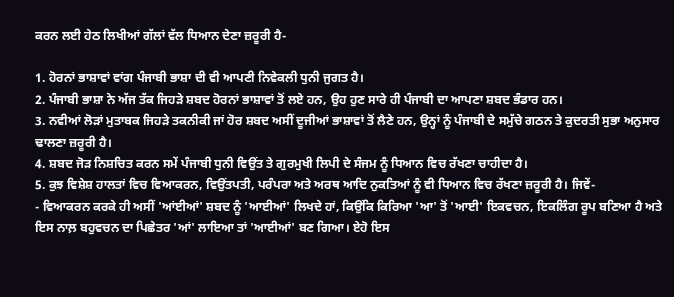ਕਰਨ ਲਈ ਹੇਠ ਲਿਖੀਆਂ ਗੱਲਾਂ ਵੱਲ ਧਿਆਨ ਦੇਣਾ ਜ਼ਰੂਰੀ ਹੈ-

1. ਹੋਰਨਾਂ ਭਾਸ਼ਾਵਾਂ ਵਾਂਗ ਪੰਜਾਬੀ ਭਾਸ਼ਾ ਦੀ ਵੀ ਆਪਣੀ ਨਿਵੇਕਲੀ ਧੁਨੀ ਜੁਗਤ ਹੈ।
2. ਪੰਜਾਬੀ ਭਾਸ਼ਾ ਨੇ ਅੱਜ ਤੱਕ ਜਿਹੜੇ ਸ਼ਬਦ ਹੋਰਨਾਂ ਭਾਸ਼ਾਵਾਂ ਤੋਂ ਲਏ ਹਨ, ਉਹ ਹੁਣ ਸਾਰੇ ਹੀ ਪੰਜਾਬੀ ਦਾ ਆਪਣਾ ਸ਼ਬਦ ਭੰਡਾਰ ਹਨ।
3. ਨਵੀਆਂ ਲੋੜਾਂ ਮੁਤਾਬਕ ਜਿਹੜੇ ਤਕਨੀਕੀ ਜਾਂ ਹੋਰ ਸ਼ਬਦ ਅਸੀਂ ਦੂਜੀਆਂ ਭਾਸ਼ਾਵਾਂ ਤੋਂ ਲੈਣੇ ਹਨ, ਉਨ੍ਹਾਂ ਨੂੰ ਪੰਜਾਬੀ ਦੇ ਸਮੁੱਚੇ ਗਠਨ ਤੇ ਕੁਦਰਤੀ ਸੁਭਾ ਅਨੁਸਾਰ ਢਾਲਣਾ ਜ਼ਰੂਰੀ ਹੈ।
4. ਸ਼ਬਦ ਜੋੜ ਨਿਸ਼ਚਿਤ ਕਰਨ ਸਮੇਂ ਪੰਜਾਬੀ ਧੁਨੀ ਵਿਉਂਤ ਤੇ ਗੁਰਮੁਖੀ ਲਿਪੀ ਦੇ ਸੰਜਮ ਨੂੰ ਧਿਆਨ ਵਿਚ ਰੱਖਣਾ ਚਾਹੀਦਾ ਹੈ।
5. ਕੁਝ ਵਿਸ਼ੇਸ਼ ਹਾਲਤਾਂ ਵਿਚ ਵਿਆਕਰਨ, ਵਿਉਂਤਪਤੀ, ਪਰੰਪਰਾ ਅਤੇ ਅਰਥ ਆਦਿ ਨੁਕਤਿਆਂ ਨੂੰ ਵੀ ਧਿਆਨ ਵਿਚ ਰੱਖਣਾ ਜ਼ਰੂਰੀ ਹੈ। ਜਿਵੇਂ-
- ਵਿਆਕਰਨ ਕਰਕੇ ਹੀ ਅਸੀਂ 'ਆਂਈਆਂ' ਸ਼ਬਦ ਨੂੰ 'ਆਈਆਂ' ਲਿਖਦੇ ਹਾਂ, ਕਿਉਂਕਿ ਕਿਰਿਆ 'ਆ' ਤੋਂ 'ਆਈ' ਇਕਵਚਨ, ਇਕਲਿੰਗ ਰੂਪ ਬਣਿਆ ਹੈ ਅਤੇ ਇਸ ਨਾਲ਼ ਬਹੁਵਚਨ ਦਾ ਪਿਛੇਤਰ 'ਆਂ' ਲਾਇਆ ਤਾਂ 'ਆਈਆਂ' ਬਣ ਗਿਆ। ਏਹੋ ਇਸ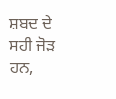ਸ਼ਬਦ ਦੇ ਸਹੀ ਜੋੜ ਹਨ,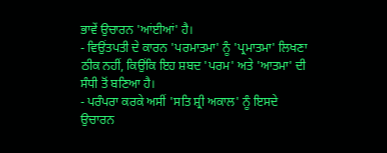ਭਾਵੇਂ ਉਚਾਰਨ 'ਆਂਈਆਂ' ਹੈ।
- ਵਿਉਂਤਪਤੀ ਦੇ ਕਾਰਨ 'ਪਰਮਾਤਮਾ' ਨੂੰ 'ਪ੍ਰਮਾਤਮਾ' ਲਿਖਣਾ ਠੀਕ ਨਹੀਂ, ਕਿਉਂਕਿ ਇਹ ਸ਼ਬਦ 'ਪਰਮ' ਅਤੇ 'ਆਤਮਾ' ਦੀ ਸੰਧੀ ਤੋਂ ਬਣਿਆ ਹੈ।
- ਪਰੰਪਰਾ ਕਰਕੇ ਅਸੀਂ 'ਸਤਿ ਸ਼੍ਰੀ ਅਕਾਲ' ਨੂੰ ਇਸਦੇ ਉਚਾਰਨ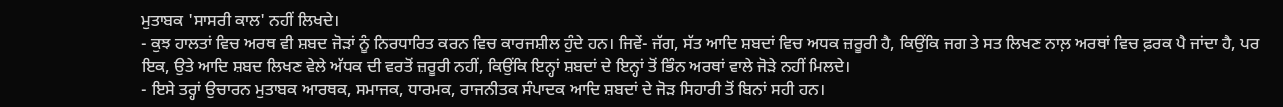ਮੁਤਾਬਕ 'ਸਾਸਰੀ ਕਾਲ' ਨਹੀਂ ਲਿਖਦੇ।
- ਕੁਝ ਹਾਲਤਾਂ ਵਿਚ ਅਰਥ ਵੀ ਸ਼ਬਦ ਜੋੜਾਂ ਨੂੰ ਨਿਰਧਾਰਿਤ ਕਰਨ ਵਿਚ ਕਾਰਜਸ਼ੀਲ ਹੁੰਦੇ ਹਨ। ਜਿਵੇਂ- ਜੱਗ, ਸੱਤ ਆਦਿ ਸ਼ਬਦਾਂ ਵਿਚ ਅਧਕ ਜ਼ਰੂਰੀ ਹੈ, ਕਿਉਂਕਿ ਜਗ ਤੇ ਸਤ ਲਿਖਣ ਨਾਲ਼ ਅਰਥਾਂ ਵਿਚ ਫ਼ਰਕ ਪੈ ਜਾਂਦਾ ਹੈ, ਪਰ ਇਕ, ਉਤੇ ਆਦਿ ਸ਼ਬਦ ਲਿਖਣ ਵੇਲੇ ਅੱਧਕ ਦੀ ਵਰਤੋਂ ਜ਼ਰੂਰੀ ਨਹੀਂ, ਕਿਉਂਕਿ ਇਨ੍ਹਾਂ ਸ਼ਬਦਾਂ ਦੇ ਇਨ੍ਹਾਂ ਤੋਂ ਭਿੰਨ ਅਰਥਾਂ ਵਾਲੇ ਜੋੜੇ ਨਹੀਂ ਮਿਲਦੇ।
- ਇਸੇ ਤਰ੍ਹਾਂ ਉਚਾਰਨ ਮੁਤਾਬਕ ਆਰਥਕ, ਸਮਾਜਕ, ਧਾਰਮਕ, ਰਾਜਨੀਤਕ ਸੰਪਾਦਕ ਆਦਿ ਸ਼ਬਦਾਂ ਦੇ ਜੋੜ ਸਿਹਾਰੀ ਤੋਂ ਬਿਨਾਂ ਸਹੀ ਹਨ।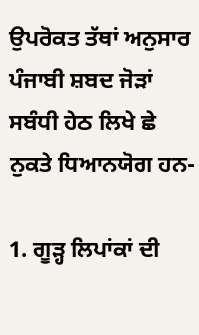ਉਪਰੋਕਤ ਤੱਥਾਂ ਅਨੁਸਾਰ ਪੰਜਾਬੀ ਸ਼ਬਦ ਜੋੜਾਂ ਸਬੰਧੀ ਹੇਠ ਲਿਖੇ ਛੇ ਨੁਕਤੇ ਧਿਆਨਯੋਗ ਹਨ-

1. ਗੂੜ੍ਹ ਲਿਪਾਂਕਾਂ ਦੀ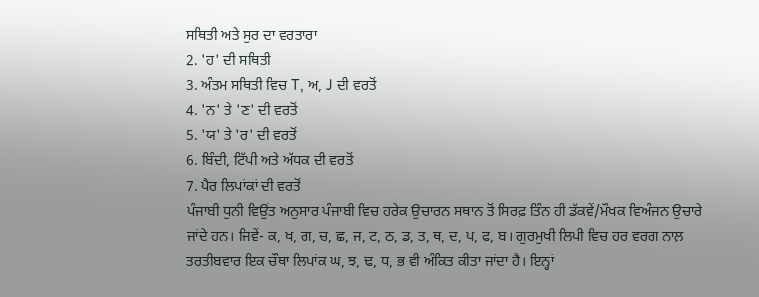ਸਥਿਤੀ ਅਤੇ ਸੁਰ ਦਾ ਵਰਤਾਰਾ
2. 'ਹ' ਦੀ ਸਥਿਤੀ
3. ਅੰਤਮ ਸਥਿਤੀ ਵਿਚ T, ਅ, J ਦੀ ਵਰਤੋਂ
4. 'ਨ' ਤੇ 'ਣ' ਦੀ ਵਰਤੋਂ
5. 'ਯ' ਤੇ 'ਰ' ਦੀ ਵਰਤੋਂ
6. ਬਿੰਦੀ, ਟਿੱਪੀ ਅਤੇ ਅੱਧਕ ਦੀ ਵਰਤੋਂ
7. ਪੈਰ ਲਿਪਾਂਕਾਂ ਦੀ ਵਰਤੋਂ
ਪੰਜਾਬੀ ਧੁਨੀ ਵਿਉਂਤ ਅਨੁਸਾਰ ਪੰਜਾਬੀ ਵਿਚ ਹਰੇਕ ਉਚਾਰਨ ਸਥਾਨ ਤੋਂ ਸਿਰਫ਼ ਤਿੰਨ ਹੀ ਡੱਕਵੇਂ/ਮੌਖਕ ਵਿਅੰਜਨ ਉਚਾਰੇ ਜਾਂਦੇ ਹਨ। ਜਿਵੇਂ- ਕ, ਖ, ਗ, ਚ, ਛ, ਜ, ਟ, ਠ, ਡ, ਤ, ਥ, ਦ, ਪ, ਫ, ਬ। ਗੁਰਮੁਖੀ ਲਿਪੀ ਵਿਚ ਹਰ ਵਰਗ ਨਾਲ਼ ਤਰਤੀਬਵਾਰ ਇਕ ਚੌਥਾ ਲਿਪਾਂਕ ਘ, ਝ, ਢ, ਧ, ਭ ਵੀ ਅੰਕਿਤ ਕੀਤਾ ਜਾਂਦਾ ਹੈ। ਇਨ੍ਹਾਂ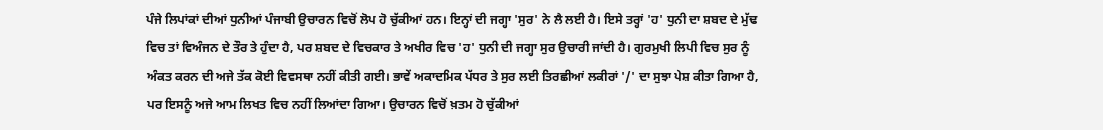ਪੰਜੇ ਲਿਪਾਂਕਾਂ ਦੀਆਂ ਧੁਨੀਆਂ ਪੰਜਾਬੀ ਉਚਾਰਨ ਵਿਚੋਂ ਲੋਪ ਹੋ ਚੁੱਕੀਆਂ ਹਨ। ਇਨ੍ਹਾਂ ਦੀ ਜਗ੍ਹਾ 'ਸੁਰ' ਨੇ ਲੈ ਲਈ ਹੈ। ਇਸੇ ਤਰ੍ਹਾਂ 'ਹ' ਧੁਨੀ ਦਾ ਸ਼ਬਦ ਦੇ ਮੁੱਢ ਵਿਚ ਤਾਂ ਵਿਅੰਜਨ ਦੇ ਤੌਰ ਤੇ ਹੁੰਦਾ ਹੈ, ਪਰ ਸ਼ਬਦ ਦੇ ਵਿਚਕਾਰ ਤੇ ਅਖੀਰ ਵਿਚ 'ਹ' ਧੁਨੀ ਦੀ ਜਗ੍ਹਾ ਸੁਰ ਉਚਾਰੀ ਜਾਂਦੀ ਹੈ। ਗੁਰਮੁਖੀ ਲਿਪੀ ਵਿਚ ਸੁਰ ਨੂੰ ਅੰਕਤ ਕਰਨ ਦੀ ਅਜੇ ਤੱਕ ਕੋਈ ਵਿਵਸਥਾ ਨਹੀਂ ਕੀਤੀ ਗਈ। ਭਾਵੇਂ ਅਕਾਦਮਿਕ ਪੱਧਰ ਤੇ ਸੁਰ ਲਈ ਤਿਰਛੀਆਂ ਲਕੀਰਾਂ '/' ਦਾ ਸੁਝਾ ਪੇਸ਼ ਕੀਤਾ ਗਿਆ ਹੈ, ਪਰ ਇਸਨੂੰ ਅਜੇ ਆਮ ਲਿਖਤ ਵਿਚ ਨਹੀਂ ਲਿਆਂਦਾ ਗਿਆ। ਉਚਾਰਨ ਵਿਚੋਂ ਖ਼ਤਮ ਹੋ ਚੁੱਕੀਆਂ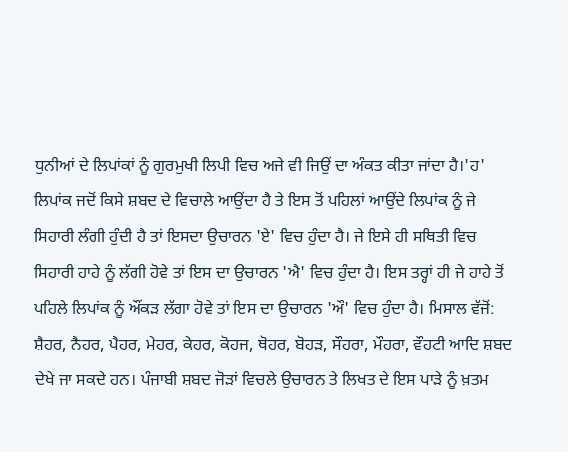ਧੁਨੀਆਂ ਦੇ ਲਿਪਾਂਕਾਂ ਨੂੰ ਗੁਰਮੁਖੀ ਲਿਪੀ ਵਿਚ ਅਜੇ ਵੀ ਜਿਉਂ ਦਾ ਅੰਕਤ ਕੀਤਾ ਜਾਂਦਾ ਹੈ।'ਹ' ਲਿਪਾਂਕ ਜਦੋਂ ਕਿਸੇ ਸ਼ਬਦ ਦੇ ਵਿਚਾਲੇ ਆਉਂਦਾ ਹੈ ਤੇ ਇਸ ਤੋਂ ਪਹਿਲਾਂ ਆਉਂਦੇ ਲਿਪਾਂਕ ਨੂੰ ਜੇ ਸਿਹਾਰੀ ਲੰਗੀ ਹੁੰਦੀ ਹੈ ਤਾਂ ਇਸਦਾ ਉਚਾਰਨ 'ਏ' ਵਿਚ ਹੁੰਦਾ ਹੈ। ਜੇ ਇਸੇ ਹੀ ਸਥਿਤੀ ਵਿਚ ਸਿਹਾਰੀ ਹਾਹੇ ਨੂੰ ਲੱਗੀ ਹੋਵੇ ਤਾਂ ਇਸ ਦਾ ਉਚਾਰਨ 'ਐ' ਵਿਚ ਹੁੰਦਾ ਹੈ। ਇਸ ਤਰ੍ਹਾਂ ਹੀ ਜੇ ਹਾਹੇ ਤੋਂ ਪਹਿਲੇ ਲਿਪਾਂਕ ਨੂੰ ਔਂਕੜ ਲੱਗਾ ਹੋਵੇ ਤਾਂ ਇਸ ਦਾ ਉਚਾਰਨ 'ਔ' ਵਿਚ ਹੁੰਦਾ ਹੈ। ਮਿਸਾਲ ਵੱਜੋਂ: ਸ਼ੈਹਰ, ਨੈਹਰ, ਪੈਹਰ, ਮੇਹਰ, ਕੇਹਰ, ਕੋਹਜ, ਥੋਹਰ, ਬੋਹੜ, ਸੌਹਰਾ, ਮੌਹਰਾ, ਵੌਹਟੀ ਆਦਿ ਸ਼ਬਦ ਦੇਖੇ ਜਾ ਸਕਦੇ ਹਨ। ਪੰਜਾਬੀ ਸ਼ਬਦ ਜੋੜਾਂ ਵਿਚਲੇ ਉਚਾਰਨ ਤੇ ਲਿਖਤ ਦੇ ਇਸ ਪਾੜੇ ਨੂੰ ਖ਼ਤਮ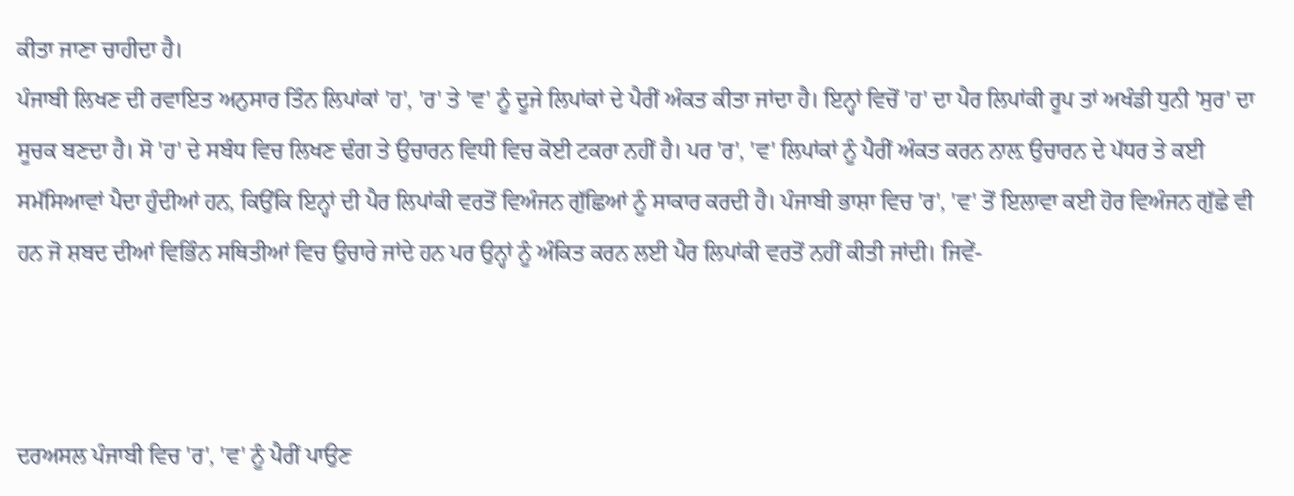ਕੀਤਾ ਜਾਣਾ ਚਾਹੀਦਾ ਹੈ।
ਪੰਜਾਬੀ ਲਿਖਣ ਦੀ ਰਵਾਇਤ ਅਨੁਸਾਰ ਤਿੰਨ ਲਿਪਾਂਕਾਂ 'ਹ', 'ਰ' ਤੇ 'ਵ' ਨੂੰ ਦੂਜੇ ਲਿਪਾਂਕਾਂ ਦੇ ਪੈਰੀਂ ਅੰਕਤ ਕੀਤਾ ਜਾਂਦਾ ਹੈ। ਇਨ੍ਹਾਂ ਵਿਚੋਂ 'ਹ' ਦਾ ਪੈਰ ਲਿਪਾਂਕੀ ਰੂਪ ਤਾਂ ਅਖੰਡੀ ਧੁਨੀ 'ਸੁਰ' ਦਾ ਸੂਚਕ ਬਣਦਾ ਹੈ। ਸੋ 'ਹ' ਦੇ ਸਬੰਧ ਵਿਚ ਲਿਖਣ ਢੰਗ ਤੇ ਉਚਾਰਨ ਵਿਧੀ ਵਿਚ ਕੋਈ ਟਕਰਾ ਨਹੀਂ ਹੈ। ਪਰ 'ਰ', 'ਵ' ਲਿਪਾਂਕਾਂ ਨੂੰ ਪੈਰੀਂ ਅੰਕਤ ਕਰਨ ਨਾਲ਼ ਉਚਾਰਨ ਦੇ ਪੱਧਰ ਤੇ ਕਈ ਸਮੱਸਿਆਵਾਂ ਪੈਦਾ ਹੁੰਦੀਆਂ ਹਨ, ਕਿਉਂਕਿ ਇਨ੍ਹਾਂ ਦੀ ਪੈਰ ਲਿਪਾਂਕੀ ਵਰਤੋਂ ਵਿਅੰਜਨ ਗੁੱਛਿਆਂ ਨੂੰ ਸਾਕਾਰ ਕਰਦੀ ਹੈ। ਪੰਜਾਬੀ ਭਾਸ਼ਾ ਵਿਚ 'ਰ', 'ਵ' ਤੋਂ ਇਲਾਵਾ ਕਈ ਹੋਰ ਵਿਅੰਜਨ ਗੁੱਛੇ ਵੀ ਹਨ ਜੋ ਸ਼ਬਦ ਦੀਆਂ ਵਿਭਿੰਨ ਸਥਿਤੀਆਂ ਵਿਚ ਉਚਾਰੇ ਜਾਂਦੇ ਹਨ ਪਰ ਉਨ੍ਹਾਂ ਨੂੰ ਅੰਕਿਤ ਕਰਨ ਲਈ ਪੈਰ ਲਿਪਾਂਕੀ ਵਰਤੋਂ ਨਹੀਂ ਕੀਤੀ ਜਾਂਦੀ। ਜਿਵੇਂ-



ਦਰਅਸਲ ਪੰਜਾਬੀ ਵਿਚ 'ਰ', 'ਵ' ਨੂੰ ਪੈਰੀਂ ਪਾਉਣ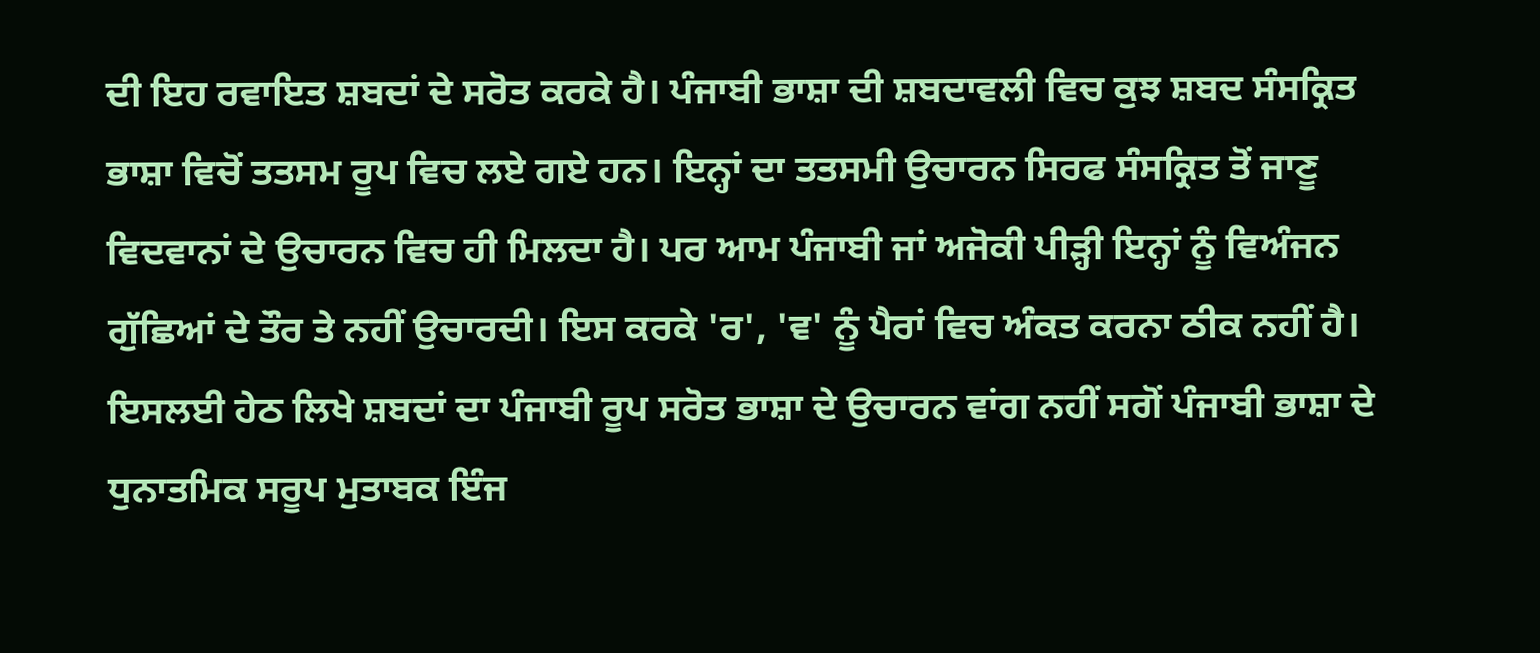ਦੀ ਇਹ ਰਵਾਇਤ ਸ਼ਬਦਾਂ ਦੇ ਸਰੋਤ ਕਰਕੇ ਹੈ। ਪੰਜਾਬੀ ਭਾਸ਼ਾ ਦੀ ਸ਼ਬਦਾਵਲੀ ਵਿਚ ਕੁਝ ਸ਼ਬਦ ਸੰਸਕ੍ਰਿਤ ਭਾਸ਼ਾ ਵਿਚੋਂ ਤਤਸਮ ਰੂਪ ਵਿਚ ਲਏ ਗਏ ਹਨ। ਇਨ੍ਹਾਂ ਦਾ ਤਤਸਮੀ ਉਚਾਰਨ ਸਿਰਫ ਸੰਸਕ੍ਰਿਤ ਤੋਂ ਜਾਣੂ ਵਿਦਵਾਨਾਂ ਦੇ ਉਚਾਰਨ ਵਿਚ ਹੀ ਮਿਲਦਾ ਹੈ। ਪਰ ਆਮ ਪੰਜਾਬੀ ਜਾਂ ਅਜੋਕੀ ਪੀੜ੍ਹੀ ਇਨ੍ਹਾਂ ਨੂੰ ਵਿਅੰਜਨ ਗੁੱਛਿਆਂ ਦੇ ਤੌਰ ਤੇ ਨਹੀਂ ਉਚਾਰਦੀ। ਇਸ ਕਰਕੇ 'ਰ', 'ਵ' ਨੂੰ ਪੈਰਾਂ ਵਿਚ ਅੰਕਤ ਕਰਨਾ ਠੀਕ ਨਹੀਂ ਹੈ। ਇਸਲਈ ਹੇਠ ਲਿਖੇ ਸ਼ਬਦਾਂ ਦਾ ਪੰਜਾਬੀ ਰੂਪ ਸਰੋਤ ਭਾਸ਼ਾ ਦੇ ਉਚਾਰਨ ਵਾਂਗ ਨਹੀਂ ਸਗੋਂ ਪੰਜਾਬੀ ਭਾਸ਼ਾ ਦੇ ਧੁਨਾਤਮਿਕ ਸਰੂਪ ਮੁਤਾਬਕ ਇੰਜ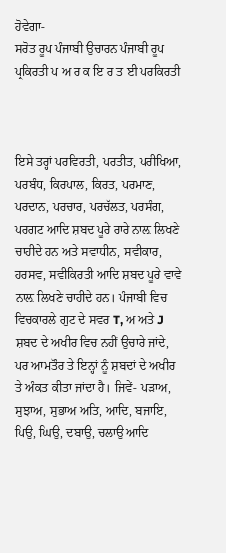ਹੋਵੇਗਾ-
ਸਰੋਤ ਰੂਪ ਪੰਜਾਬੀ ਉਚਾਰਨ ਪੰਜਾਬੀ ਰੂਪ
ਪ੍ਰਕਿਰਤੀ ਪ ਅ ਰ ਕ ਇ ਰ ਤ ਈ ਪਰਕਿਰਤੀ



ਇਸੇ ਤਰ੍ਹਾਂ ਪਰਵਿਰਤੀ, ਪਰਤੀਤ, ਪਰੀਖਿਆ, ਪਰਬੰਧ, ਕਿਰਪਾਲ, ਕਿਰਤ, ਪਰਮਾਣ, ਪਰਦਾਨ, ਪਰਚਾਰ, ਪਰਚੱਲਤ, ਪਰਸੰਗ, ਪਰਗਟ ਆਦਿ ਸ਼ਬਦ ਪੂਰੇ ਰਾਰੇ ਨਾਲ਼ ਲਿਖਣੇ ਚਾਹੀਦੇ ਹਨ ਅਤੇ ਸਵਾਧੀਨ, ਸਵੀਕਾਰ, ਹਰਸਵ, ਸਵੀਕਿਰਤੀ ਆਦਿ ਸ਼ਬਦ ਪੂਰੇ ਵਾਵੇ ਨਾਲ਼ ਲਿਖਣੇ ਚਾਹੀਦੇ ਹਨ। ਪੰਜਾਬੀ ਵਿਚ ਵਿਚਕਾਰਲੇ ਗੁਟ ਦੇ ਸਵਰ T, ਅ ਅਤੇ J ਸ਼ਬਦ ਦੇ ਅਖੀਰ ਵਿਚ ਨਹੀਂ ਉਚਾਰੇ ਜਾਂਦੇ, ਪਰ ਆਮਤੌਰ ਤੇ ਇਨ੍ਹਾਂ ਨੂੰ ਸ਼ਬਦਾਂ ਦੇ ਅਖੀਰ ਤੇ ਅੰਕਤ ਕੀਤਾ ਜਾਂਦਾ ਹੈ। ਜਿਵੇਂ- ਪੜਾਅ, ਸੁਝਾਅ, ਸੁਭਾਅ ਅਤਿ, ਆਦਿ, ਬਜਾਇ, ਪਿਉ, ਘਿਉ, ਦਬਾਉ, ਚਲਾਉ ਆਦਿ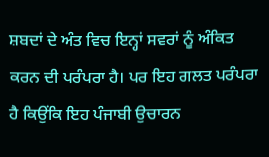ਸ਼ਬਦਾਂ ਦੇ ਅੰਤ ਵਿਚ ਇਨ੍ਹਾਂ ਸਵਰਾਂ ਨੂੰ ਅੰਕਿਤ ਕਰਨ ਦੀ ਪਰੰਪਰਾ ਹੈ। ਪਰ ਇਹ ਗਲਤ ਪਰੰਪਰਾ ਹੈ ਕਿਉਂਕਿ ਇਹ ਪੰਜਾਬੀ ਉਚਾਰਨ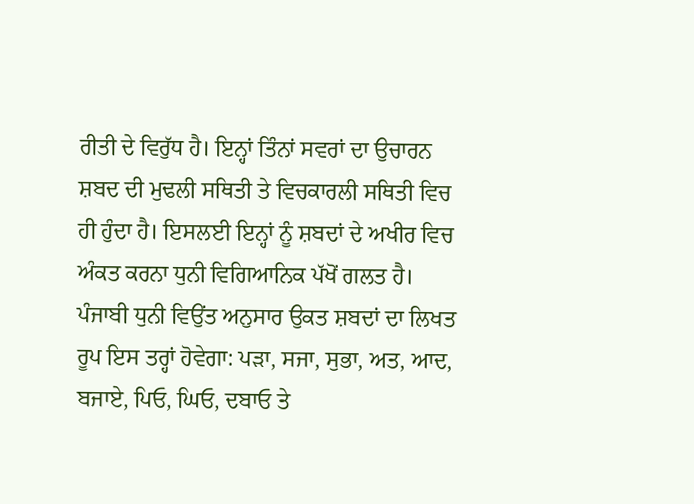ਰੀਤੀ ਦੇ ਵਿਰੁੱਧ ਹੈ। ਇਨ੍ਹਾਂ ਤਿੰਨਾਂ ਸਵਰਾਂ ਦਾ ਉਚਾਰਨ ਸ਼ਬਦ ਦੀ ਮੁਢਲੀ ਸਥਿਤੀ ਤੇ ਵਿਚਕਾਰਲੀ ਸਥਿਤੀ ਵਿਚ ਹੀ ਹੁੰਦਾ ਹੈ। ਇਸਲਈ ਇਨ੍ਹਾਂ ਨੂੰ ਸ਼ਬਦਾਂ ਦੇ ਅਖੀਰ ਵਿਚ ਅੰਕਤ ਕਰਨਾ ਧੁਨੀ ਵਿਗਿਆਨਿਕ ਪੱਖੋਂ ਗਲਤ ਹੈ। ਪੰਜਾਬੀ ਧੁਨੀ ਵਿਉਂਤ ਅਨੁਸਾਰ ਉਕਤ ਸ਼ਬਦਾਂ ਦਾ ਲਿਖਤ ਰੂਪ ਇਸ ਤਰ੍ਹਾਂ ਹੋਵੇਗਾ: ਪੜਾ, ਸਜਾ, ਸੁਭਾ, ਅਤ, ਆਦ, ਬਜਾਏ, ਪਿਓ, ਘਿਓ, ਦਬਾਓ ਤੇ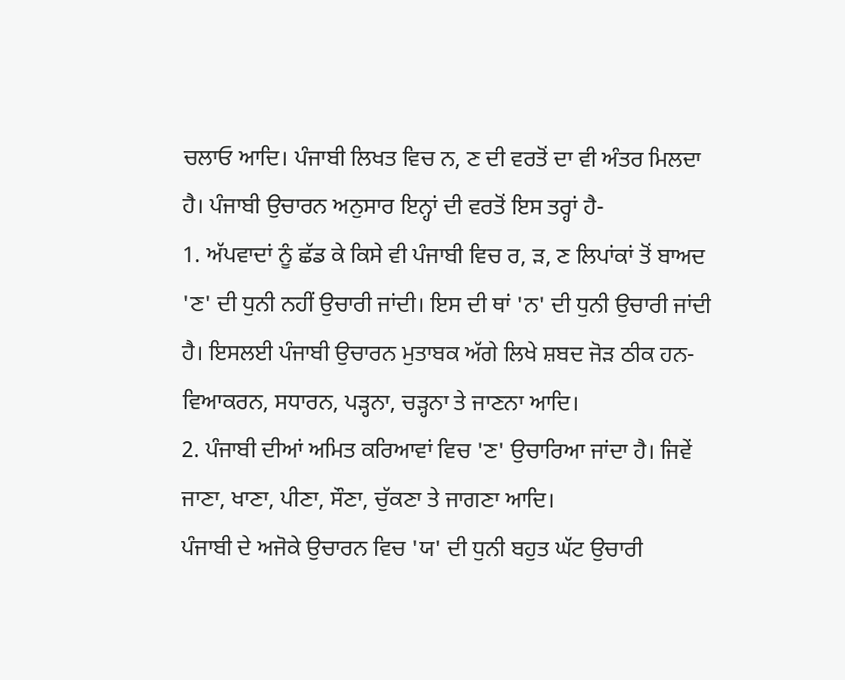ਚਲਾਓ ਆਦਿ। ਪੰਜਾਬੀ ਲਿਖਤ ਵਿਚ ਨ, ਣ ਦੀ ਵਰਤੋਂ ਦਾ ਵੀ ਅੰਤਰ ਮਿਲਦਾ ਹੈ। ਪੰਜਾਬੀ ਉਚਾਰਨ ਅਨੁਸਾਰ ਇਨ੍ਹਾਂ ਦੀ ਵਰਤੋਂ ਇਸ ਤਰ੍ਹਾਂ ਹੈ-
1. ਅੱਪਵਾਦਾਂ ਨੂੰ ਛੱਡ ਕੇ ਕਿਸੇ ਵੀ ਪੰਜਾਬੀ ਵਿਚ ਰ, ੜ, ਣ ਲਿਪਾਂਕਾਂ ਤੋਂ ਬਾਅਦ 'ਣ' ਦੀ ਧੁਨੀ ਨਹੀਂ ਉਚਾਰੀ ਜਾਂਦੀ। ਇਸ ਦੀ ਥਾਂ 'ਨ' ਦੀ ਧੁਨੀ ਉਚਾਰੀ ਜਾਂਦੀ ਹੈ। ਇਸਲਈ ਪੰਜਾਬੀ ਉਚਾਰਨ ਮੁਤਾਬਕ ਅੱਗੇ ਲਿਖੇ ਸ਼ਬਦ ਜੋੜ ਠੀਕ ਹਨ- ਵਿਆਕਰਨ, ਸਧਾਰਨ, ਪੜ੍ਹਨਾ, ਚੜ੍ਹਨਾ ਤੇ ਜਾਣਨਾ ਆਦਿ।
2. ਪੰਜਾਬੀ ਦੀਆਂ ਅਮਿਤ ਕਰਿਆਵਾਂ ਵਿਚ 'ਣ' ਉਚਾਰਿਆ ਜਾਂਦਾ ਹੈ। ਜਿਵੇਂ ਜਾਣਾ, ਖਾਣਾ, ਪੀਣਾ, ਸੌਣਾ, ਚੁੱਕਣਾ ਤੇ ਜਾਗਣਾ ਆਦਿ।
ਪੰਜਾਬੀ ਦੇ ਅਜੋਕੇ ਉਚਾਰਨ ਵਿਚ 'ਯ' ਦੀ ਧੁਨੀ ਬਹੁਤ ਘੱਟ ਉਚਾਰੀ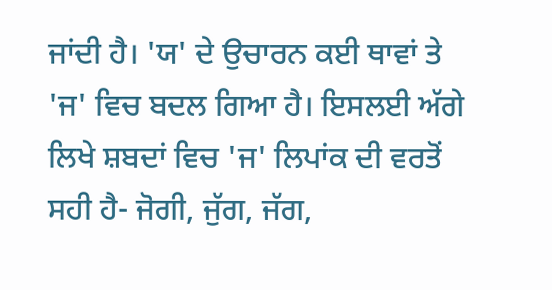ਜਾਂਦੀ ਹੈ। 'ਯ' ਦੇ ਉਚਾਰਨ ਕਈ ਥਾਵਾਂ ਤੇ 'ਜ' ਵਿਚ ਬਦਲ ਗਿਆ ਹੈ। ਇਸਲਈ ਅੱਗੇ ਲਿਖੇ ਸ਼ਬਦਾਂ ਵਿਚ 'ਜ' ਲਿਪਾਂਕ ਦੀ ਵਰਤੋਂ ਸਹੀ ਹੈ- ਜੋਗੀ, ਜੁੱਗ, ਜੱਗ,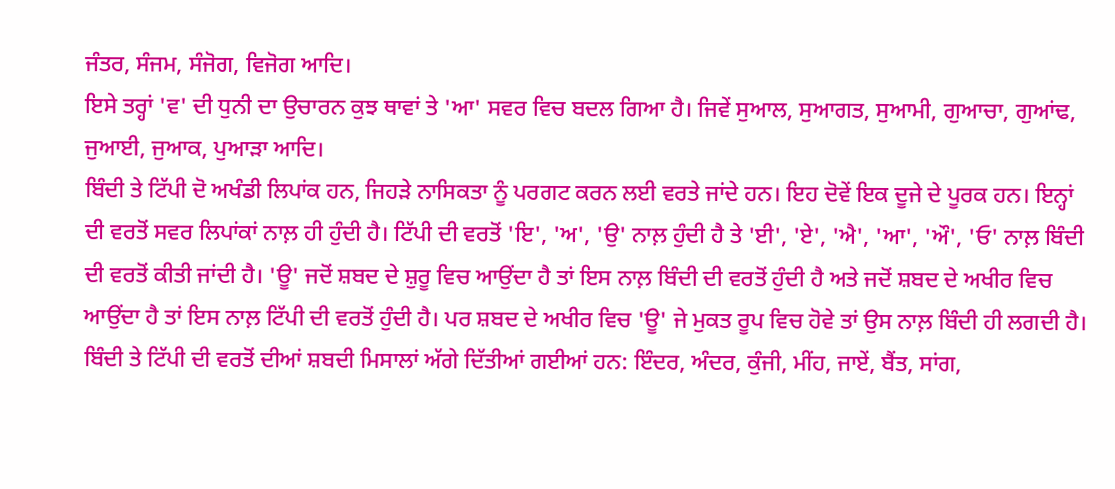ਜੰਤਰ, ਸੰਜਮ, ਸੰਜੋਗ, ਵਿਜੋਗ ਆਦਿ।
ਇਸੇ ਤਰ੍ਹਾਂ 'ਵ' ਦੀ ਧੁਨੀ ਦਾ ਉਚਾਰਨ ਕੁਝ ਥਾਵਾਂ ਤੇ 'ਆ' ਸਵਰ ਵਿਚ ਬਦਲ ਗਿਆ ਹੈ। ਜਿਵੇਂ ਸੁਆਲ, ਸੁਆਗਤ, ਸੁਆਮੀ, ਗੁਆਚਾ, ਗੁਆਂਢ, ਜੁਆਈ, ਜੁਆਕ, ਪੁਆੜਾ ਆਦਿ।
ਬਿੰਦੀ ਤੇ ਟਿੱਪੀ ਦੋ ਅਖੰਡੀ ਲਿਪਾਂਕ ਹਨ, ਜਿਹੜੇ ਨਾਸਿਕਤਾ ਨੂੰ ਪਰਗਟ ਕਰਨ ਲਈ ਵਰਤੇ ਜਾਂਦੇ ਹਨ। ਇਹ ਦੋਵੇਂ ਇਕ ਦੂਜੇ ਦੇ ਪੂਰਕ ਹਨ। ਇਨ੍ਹਾਂ ਦੀ ਵਰਤੋਂ ਸਵਰ ਲਿਪਾਂਕਾਂ ਨਾਲ਼ ਹੀ ਹੁੰਦੀ ਹੈ। ਟਿੱਪੀ ਦੀ ਵਰਤੋਂ 'ਇ', 'ਅ', 'ਉ' ਨਾਲ਼ ਹੁੰਦੀ ਹੈ ਤੇ 'ਈ', 'ਏ', 'ਐ', 'ਆ', 'ਔ', 'ਓ' ਨਾਲ਼ ਬਿੰਦੀ ਦੀ ਵਰਤੋਂ ਕੀਤੀ ਜਾਂਦੀ ਹੈ। 'ਊ' ਜਦੋਂ ਸ਼ਬਦ ਦੇ ਸ਼ੁਰੂ ਵਿਚ ਆਉਂਦਾ ਹੈ ਤਾਂ ਇਸ ਨਾਲ਼ ਬਿੰਦੀ ਦੀ ਵਰਤੋਂ ਹੁੰਦੀ ਹੈ ਅਤੇ ਜਦੋਂ ਸ਼ਬਦ ਦੇ ਅਖੀਰ ਵਿਚ ਆਉਂਦਾ ਹੈ ਤਾਂ ਇਸ ਨਾਲ਼ ਟਿੱਪੀ ਦੀ ਵਰਤੋਂ ਹੁੰਦੀ ਹੈ। ਪਰ ਸ਼ਬਦ ਦੇ ਅਖੀਰ ਵਿਚ 'ਊ' ਜੇ ਮੁਕਤ ਰੂਪ ਵਿਚ ਹੋਵੇ ਤਾਂ ਉਸ ਨਾਲ਼ ਬਿੰਦੀ ਹੀ ਲਗਦੀ ਹੈ। ਬਿੰਦੀ ਤੇ ਟਿੱਪੀ ਦੀ ਵਰਤੋਂ ਦੀਆਂ ਸ਼ਬਦੀ ਮਿਸਾਲਾਂ ਅੱਗੇ ਦਿੱਤੀਆਂ ਗਈਆਂ ਹਨ: ਇੰਦਰ, ਅੰਦਰ, ਕੁੰਜੀ, ਮੀਂਹ, ਜਾਏਂ, ਬੈਂਤ, ਸਾਂਗ,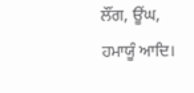ਲੌਂਗ, ਊਂਘ, ਹਮਾਯੂੰ ਆਦਿ।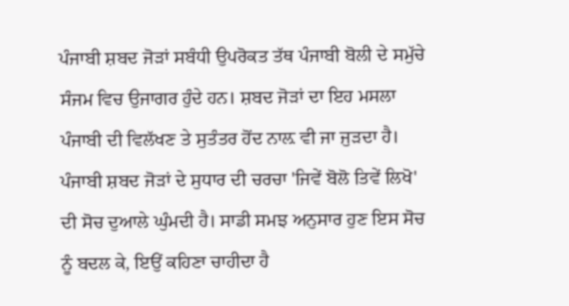ਪੰਜਾਬੀ ਸ਼ਬਦ ਜੋੜਾਂ ਸਬੰਧੀ ਉਪਰੋਕਤ ਤੱਥ ਪੰਜਾਬੀ ਬੋਲੀ ਦੇ ਸਮੁੱਚੇ ਸੰਜਮ ਵਿਚ ਉਜਾਗਰ ਹੁੰਦੇ ਹਨ। ਸ਼ਬਦ ਜੋੜਾਂ ਦਾ ਇਹ ਮਸਲਾ ਪੰਜਾਬੀ ਦੀ ਵਿਲੱਖਣ ਤੇ ਸੁਤੰਤਰ ਹੋਂਦ ਨਾਲ਼ ਵੀ ਜਾ ਜੁੜਦਾ ਹੈ। ਪੰਜਾਬੀ ਸ਼ਬਦ ਜੋੜਾਂ ਦੇ ਸੁਧਾਰ ਦੀ ਚਰਚਾ 'ਜਿਵੇਂ ਬੋਲੋ ਤਿਵੇਂ ਲਿਖੋ' ਦੀ ਸੋਚ ਦੁਆਲੇ ਘੁੰਮਦੀ ਹੈ। ਸਾਡੀ ਸਮਝ ਅਨੁਸਾਰ ਹੁਣ ਇਸ ਸੋਚ ਨੂੰ ਬਦਲ ਕੇ, ਇਉਂ ਕਹਿਣਾ ਚਾਹੀਦਾ ਹੈ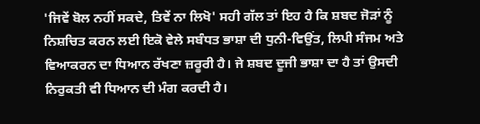'ਜਿਵੇਂ ਬੋਲ ਨਹੀਂ ਸਕਦੇ, ਤਿਵੇਂ ਨਾ ਲਿਖੋ' ਸਹੀ ਗੱਲ ਤਾਂ ਇਹ ਹੈ ਕਿ ਸ਼ਬਦ ਜੋੜਾਂ ਨੂੰ ਨਿਸ਼ਚਿਤ ਕਰਨ ਲਈ ਇਕੋ ਵੇਲੇ ਸਬੰਧਤ ਭਾਸ਼ਾ ਦੀ ਧੁਨੀ-ਵਿਉਂਤ, ਲਿਪੀ ਸੰਜਮ ਅਤੇ ਵਿਆਕਰਨ ਦਾ ਧਿਆਨ ਰੱਖਣਾ ਜ਼ਰੂਰੀ ਹੈ। ਜੇ ਸ਼ਬਦ ਦੂਜੀ ਭਾਸ਼ਾ ਦਾ ਹੈ ਤਾਂ ਉਸਦੀ ਨਿਰੁਕਤੀ ਵੀ ਧਿਆਨ ਦੀ ਮੰਗ ਕਰਦੀ ਹੈ।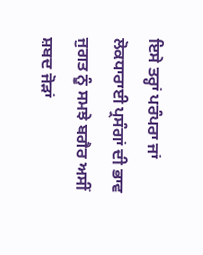ਇਸੇ ਤਰ੍ਹਾਂ ਪਰੰਪਰਾ ਜਾਂ ਲੋਕਧਾਰਾਈ ਪ੍ਰਸੰਗਾਂ ਦੀ ਭਾਵ ਜੁਗਤ ਨੂੰ ਸਮਝੇ ਬਗੈਰ ਅਸੀਂ ਸ਼ਬਦ ਜੋੜਾਂ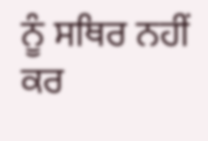ਨੂੰ ਸਥਿਰ ਨਹੀਂ ਕਰ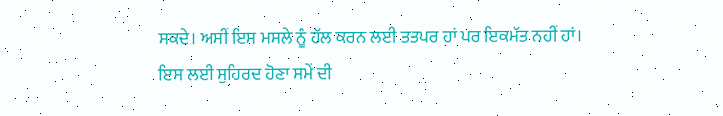ਸਕਦੇ। ਅਸੀਂ ਇਸ ਮਸਲੇ ਨੂੰ ਹੱਲ ਕਰਨ ਲਈ ਤਤਪਰ ਹਾਂ ਪਰ ਇਕਮੱਤ ਨਹੀਂ ਹਾਂ। ਇਸ ਲਈ ਸੁਹਿਰਦ ਹੋਣਾ ਸਮੇਂ ਦੀ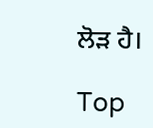ਲੋੜ ਹੈ।

Top